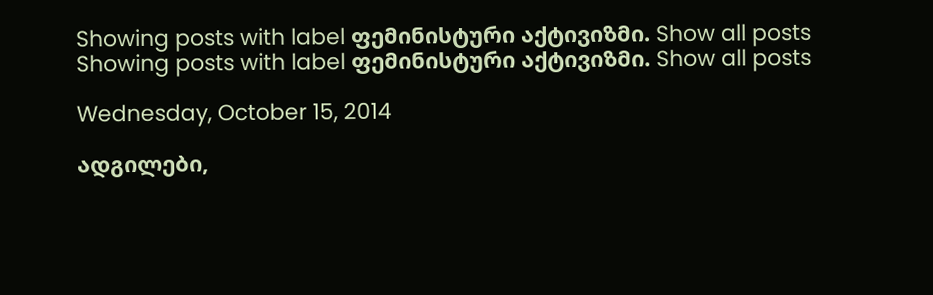Showing posts with label ფემინისტური აქტივიზმი. Show all posts
Showing posts with label ფემინისტური აქტივიზმი. Show all posts

Wednesday, October 15, 2014

ადგილები,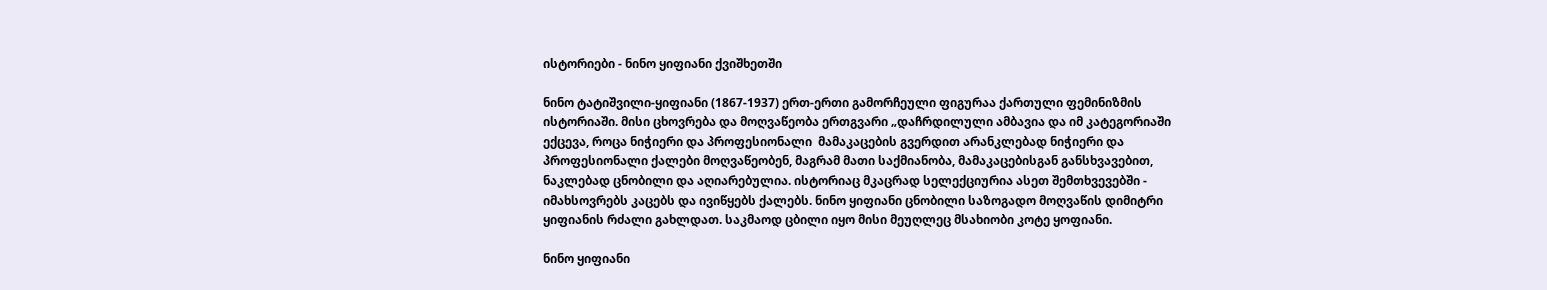ისტორიები - ნინო ყიფიანი ქვიშხეთში

ნინო ტატიშვილი-ყიფიანი (1867-1937) ერთ-ერთი გამორჩეული ფიგურაა ქართული ფემინიზმის ისტორიაში. მისი ცხოვრება და მოღვაწეობა ერთგვარი „დაჩრდილული ამბავია და იმ კატეგორიაში ექცევა, როცა ნიჭიერი და პროფესიონალი  მამაკაცების გვერდით არანკლებად ნიჭიერი და პროფესიონალი ქალები მოღვაწეობენ, მაგრამ მათი საქმიანობა, მამაკაცებისგან განსხვავებით, ნაკლებად ცნობილი და აღიარებულია. ისტორიაც მკაცრად სელექციურია ასეთ შემთხვევებში - იმახსოვრებს კაცებს და ივიწყებს ქალებს. ნინო ყიფიანი ცნობილი საზოგადო მოღვაწის დიმიტრი ყიფიანის რძალი გახლდათ. საკმაოდ ცბილი იყო მისი მეუღლეც მსახიობი კოტე ყოფიანი.

ნინო ყიფიანი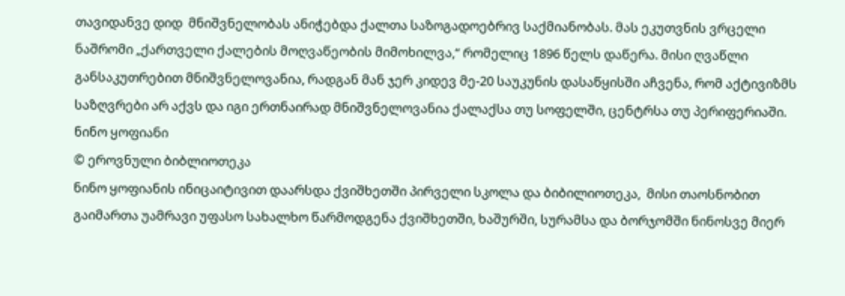თავიდანვე დიდ  მნიშვნელობას ანიჭებდა ქალთა საზოგადოებრივ საქმიანობას. მას ეკუთვნის ვრცელი ნაშრომი „ქართველი ქალების მოღვაწეობის მიმოხილვა,“ რომელიც 1896 წელს დაწერა. მისი ღვაწლი განსაკუთრებით მნიშვნელოვანია, რადგან მან ჯერ კიდევ მე-20 საუკუნის დასაწყისში აჩვენა, რომ აქტივიზმს საზღვრები არ აქვს და იგი ერთნაირად მნიშვნელოვანია ქალაქსა თუ სოფელში, ცენტრსა თუ პერიფერიაში.
ნინო ყოფიანი
© ეროვნული ბიბლიოთეკა
ნინო ყოფიანის ინიცაიტივით დაარსდა ქვიშხეთში პირველი სკოლა და ბიბილიოთეკა,  მისი თაოსნობით გაიმართა უამრავი უფასო სახალხო წარმოდგენა ქვიშხეთში, ხაშურში, სურამსა და ბორჯომში ნინოსვე მიერ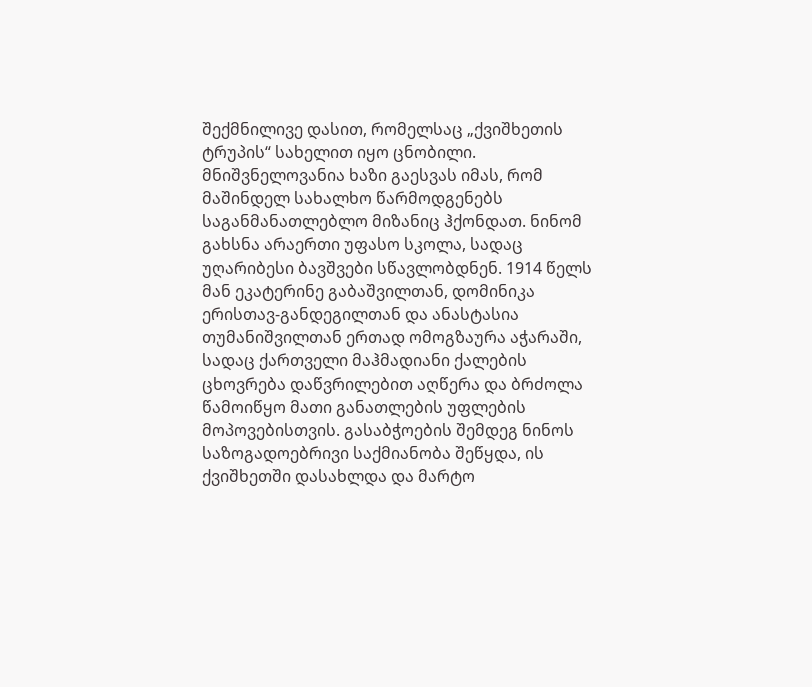შექმნილივე დასით, რომელსაც „ქვიშხეთის ტრუპის“ სახელით იყო ცნობილი.  მნიშვნელოვანია ხაზი გაესვას იმას, რომ მაშინდელ სახალხო წარმოდგენებს საგანმანათლებლო მიზანიც ჰქონდათ. ნინომ გახსნა არაერთი უფასო სკოლა, სადაც უღარიბესი ბავშვები სწავლობდნენ. 1914 წელს მან ეკატერინე გაბაშვილთან, დომინიკა ერისთავ-განდეგილთან და ანასტასია თუმანიშვილთან ერთად ომოგზაურა აჭარაში, სადაც ქართველი მაჰმადიანი ქალების ცხოვრება დაწვრილებით აღწერა და ბრძოლა წამოიწყო მათი განათლების უფლების მოპოვებისთვის. გასაბჭოების შემდეგ ნინოს საზოგადოებრივი საქმიანობა შეწყდა, ის ქვიშხეთში დასახლდა და მარტო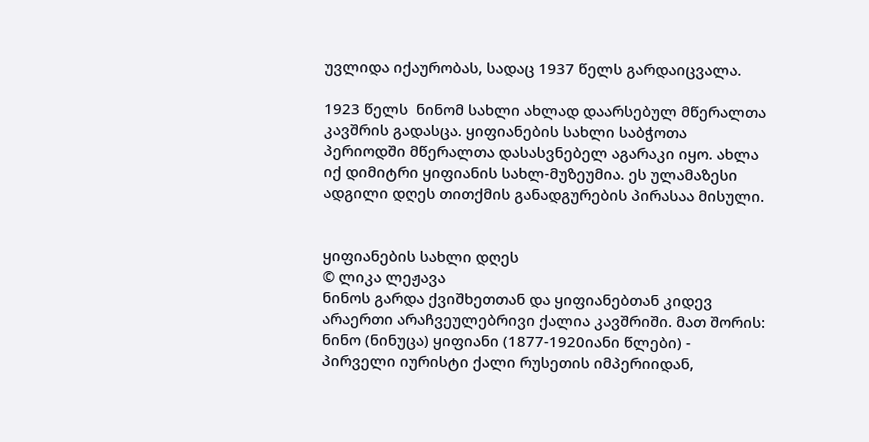უვლიდა იქაურობას, სადაც 1937 წელს გარდაიცვალა.

1923 წელს  ნინომ სახლი ახლად დაარსებულ მწერალთა კავშრის გადასცა. ყიფიანების სახლი საბჭოთა პერიოდში მწერალთა დასასვნებელ აგარაკი იყო. ახლა იქ დიმიტრი ყიფიანის სახლ-მუზეუმია. ეს ულამაზესი ადგილი დღეს თითქმის განადგურების პირასაა მისული.


ყიფიანების სახლი დღეს
© ლიკა ლეჟავა
ნინოს გარდა ქვიშხეთთან და ყიფიანებთან კიდევ არაერთი არაჩვეულებრივი ქალია კავშრიში. მათ შორის:
ნინო (ნინუცა) ყიფიანი (1877-1920იანი წლები) - პირველი იურისტი ქალი რუსეთის იმპერიიდან,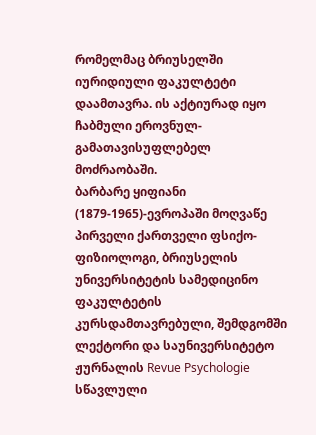რომელმაც ბრიუსელში იურიდიული ფაკულტეტი დაამთავრა. ის აქტიურად იყო ჩაბმული ეროვნულ-გამათავისუფლებელ მოძრაობაში.
ბარბარე ყიფიანი (1879-1965)-ევროპაში მოღვაწე პირველი ქართველი ფსიქო-ფიზიოლოგი, ბრიუსელის უნივერსიტეტის სამედიცინო ფაკულტეტის კურსდამთავრებული, შემდგომში ლექტორი და საუნივერსიტეტო ჟურნალის Revue Psychologie  სწავლული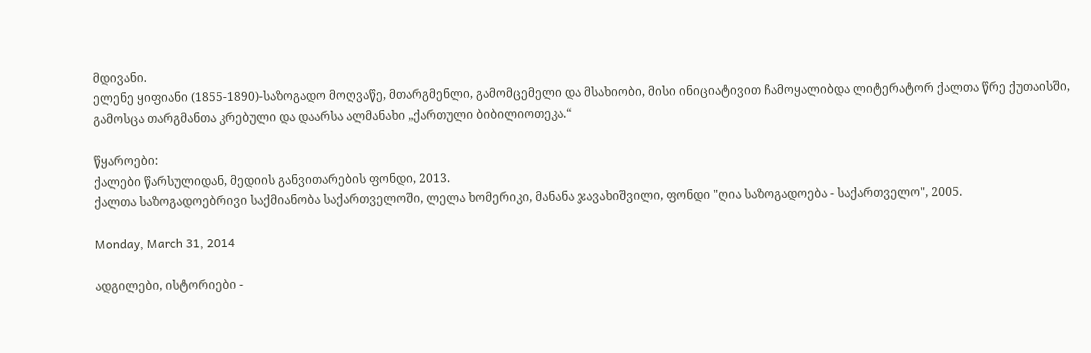მდივანი.
ელენე ყიფიანი (1855-1890)-საზოგადო მოღვაწე, მთარგმენლი, გამომცემელი და მსახიობი, მისი ინიციატივით ჩამოყალიბდა ლიტერატორ ქალთა წრე ქუთაისში, გამოსცა თარგმანთა კრებული და დაარსა ალმანახი „ქართული ბიბილიოთეკა.“

წყაროები:
ქალები წარსულიდან, მედიის განვითარების ფონდი, 2013.
ქალთა საზოგადოებრივი საქმიანობა საქართველოში, ლელა ხომერიკი, მანანა ჯავახიშვილი, ფონდი "ღია საზოგადოება - საქართველო", 2005.

Monday, March 31, 2014

ადგილები, ისტორიები -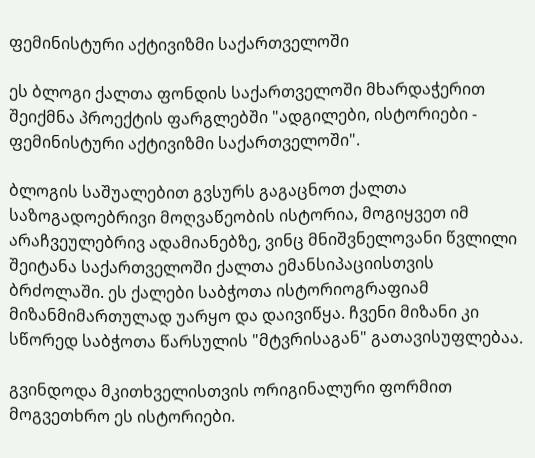ფემინისტური აქტივიზმი საქართველოში

ეს ბლოგი ქალთა ფონდის საქართველოში მხარდაჭერით შეიქმნა პროექტის ფარგლებში "ადგილები, ისტორიები - ფემინისტური აქტივიზმი საქართველოში".

ბლოგის საშუალებით გვსურს გაგაცნოთ ქალთა საზოგადოებრივი მოღვაწეობის ისტორია, მოგიყვეთ იმ არაჩვეულებრივ ადამიანებზე, ვინც მნიშვნელოვანი წვლილი შეიტანა საქართველოში ქალთა ემანსიპაციისთვის ბრძოლაში. ეს ქალები საბჭოთა ისტორიოგრაფიამ მიზანმიმართულად უარყო და დაივიწყა. ჩვენი მიზანი კი სწორედ საბჭოთა წარსულის "მტვრისაგან" გათავისუფლებაა.

გვინდოდა მკითხველისთვის ორიგინალური ფორმით მოგვეთხრო ეს ისტორიები.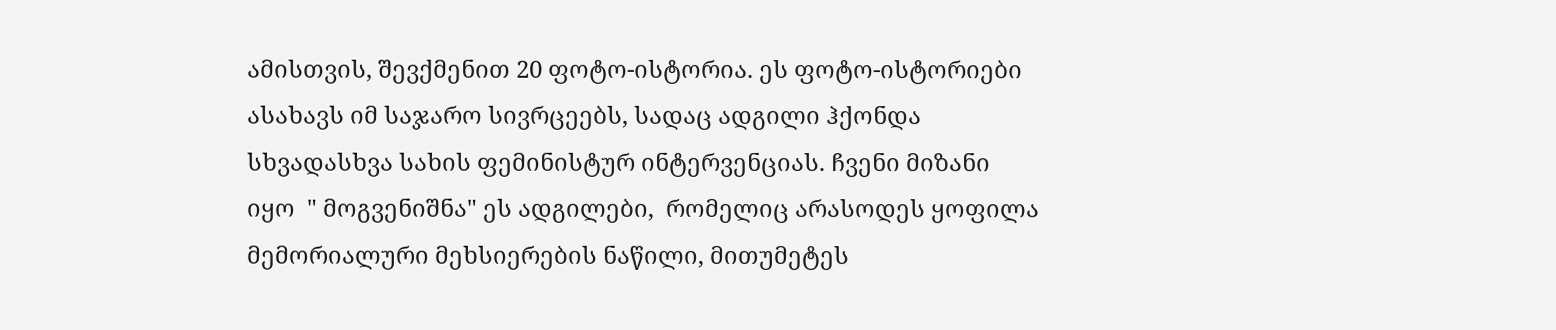ამისთვის, შევქმენით 20 ფოტო-ისტორია. ეს ფოტო-ისტორიები ასახავს იმ საჯარო სივრცეებს, სადაც ადგილი ჰქონდა სხვადასხვა სახის ფემინისტურ ინტერვენციას. ჩვენი მიზანი იყო  " მოგვენიშნა" ეს ადგილები,  რომელიც არასოდეს ყოფილა მემორიალური მეხსიერების ნაწილი, მითუმეტეს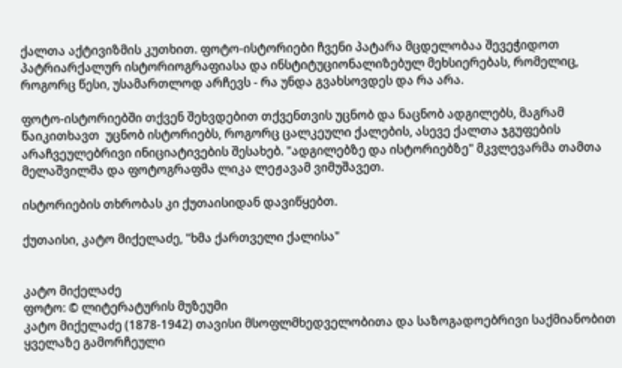ქალთა აქტივიზმის კუთხით. ფოტო-ისტორიები ჩვენი პატარა მცდელობაა შევეჭიდოთ პატრიარქალურ ისტორიოგრაფიასა და ინსტიტუციონალიზებულ მეხსიერებას, რომელიც, როგორც წესი, უსამართლოდ არჩევს - რა უნდა გვახსოვდეს და რა არა.

ფოტო-ისტორიებში თქვენ შეხვდებით თქვენთვის უცნობ და ნაცნობ ადგილებს, მაგრამ წაიკითხავთ  უცნობ ისტორიებს, როგორც ცალკეული ქალების, ასევე ქალთა ჯგუფების არაჩვეულებრივი ინიციატივების შესახებ. "ადგილებზე და ისტორიებზე" მკვლევარმა თამთა მელაშვილმა და ფოტოგრაფმა ლიკა ლეჟავამ ვიმუშავეთ.

ისტორიების თხრობას კი ქუთაისიდან დავიწყებთ.

ქუთაისი, კატო მიქელაძე, "ხმა ქართველი ქალისა"


კატო მიქელაძე
ფოტო: © ლიტერატურის მუზეუმი
კატო მიქელაძე (1878-1942) თავისი მსოფლმხედველობითა და საზოგადოებრივი საქმიანობით ყველაზე გამორჩეული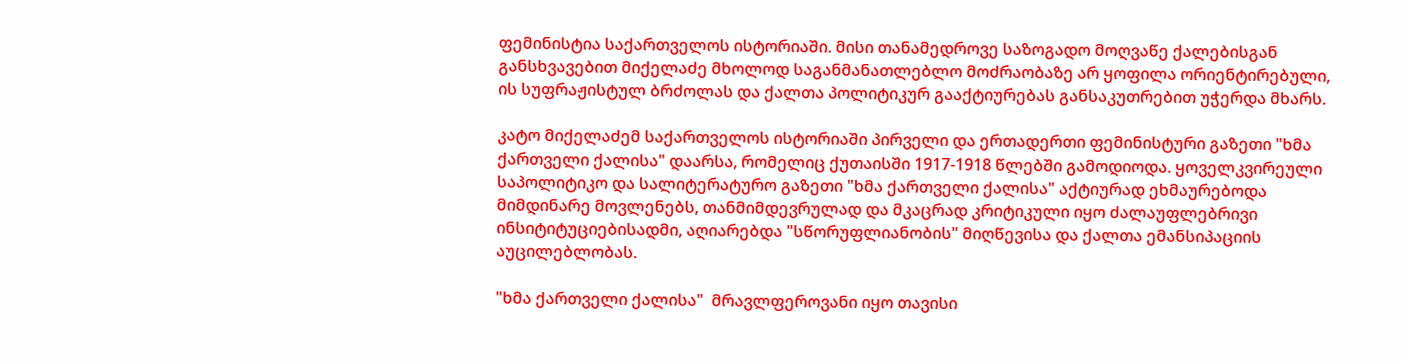ფემინისტია საქართველოს ისტორიაში. მისი თანამედროვე საზოგადო მოღვაწე ქალებისგან განსხვავებით მიქელაძე მხოლოდ საგანმანათლებლო მოძრაობაზე არ ყოფილა ორიენტირებული, ის სუფრაჟისტულ ბრძოლას და ქალთა პოლიტიკურ გააქტიურებას განსაკუთრებით უჭერდა მხარს.

კატო მიქელაძემ საქართველოს ისტორიაში პირველი და ერთადერთი ფემინისტური გაზეთი "ხმა ქართველი ქალისა" დაარსა, რომელიც ქუთაისში 1917-1918 წლებში გამოდიოდა. ყოველკვირეული საპოლიტიკო და სალიტერატურო გაზეთი "ხმა ქართველი ქალისა" აქტიურად ეხმაურებოდა მიმდინარე მოვლენებს, თანმიმდევრულად და მკაცრად კრიტიკული იყო ძალაუფლებრივი ინსიტიტუციებისადმი, აღიარებდა "სწორუფლიანობის" მიღწევისა და ქალთა ემანსიპაციის აუცილებლობას.

"ხმა ქართველი ქალისა"  მრავლფეროვანი იყო თავისი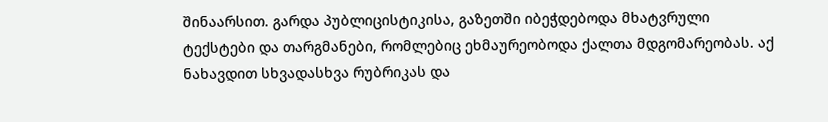შინაარსით. გარდა პუბლიცისტიკისა, გაზეთში იბეჭდებოდა მხატვრული ტექსტები და თარგმანები, რომლებიც ეხმაურეობოდა ქალთა მდგომარეობას. აქ ნახავდით სხვადასხვა რუბრიკას და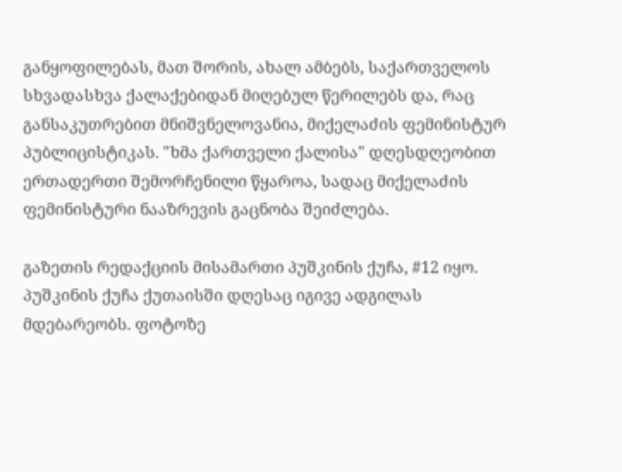განყოფილებას, მათ შორის, ახალ ამბებს, საქართველოს სხვადასხვა ქალაქებიდან მიღებულ წერილებს და, რაც განსაკუთრებით მნიშვნელოვანია, მიქელაძის ფემინისტურ პუბლიცისტიკას. "ხმა ქართველი ქალისა" დღესდღეობით ერთადერთი შემორჩენილი წყაროა, სადაც მიქელაძის ფემინისტური ნააზრევის გაცნობა შეიძლება.

გაზეთის რედაქციის მისამართი პუშკინის ქუჩა, #12 იყო. პუშკინის ქუჩა ქუთაისში დღესაც იგივე ადგილას მდებარეობს. ფოტოზე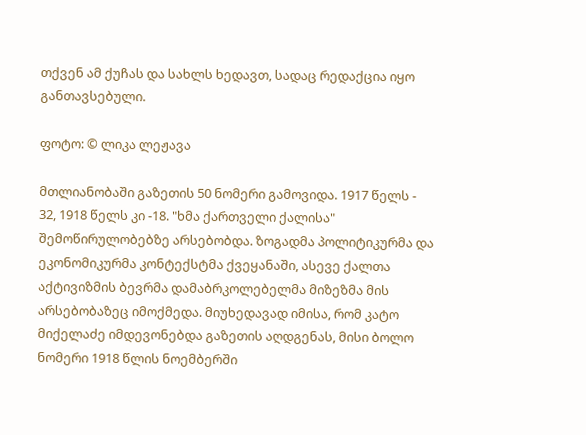თქვენ ამ ქუჩას და სახლს ხედავთ, სადაც რედაქცია იყო განთავსებული.

ფოტო: © ლიკა ლეჟავა

მთლიანობაში გაზეთის 50 ნომერი გამოვიდა. 1917 წელს - 32, 1918 წელს კი -18. "ხმა ქართველი ქალისა" შემოწირულობებზე არსებობდა. ზოგადმა პოლიტიკურმა და ეკონომიკურმა კონტექსტმა ქვეყანაში, ასევე ქალთა აქტივიზმის ბევრმა დამაბრკოლებელმა მიზეზმა მის არსებობაზეც იმოქმედა. მიუხედავად იმისა, რომ კატო მიქელაძე იმდევონებდა გაზეთის აღდგენას, მისი ბოლო ნომერი 1918 წლის ნოემბერში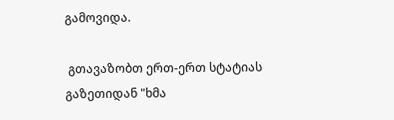გამოვიდა.

 გთავაზობთ ერთ-ერთ სტატიას გაზეთიდან "ხმა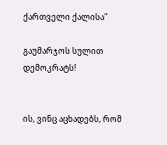ქართველი ქალისა"

გაუმარჯოს სულით დემოკრატს!


ის, ვინც აცხადებს, რომ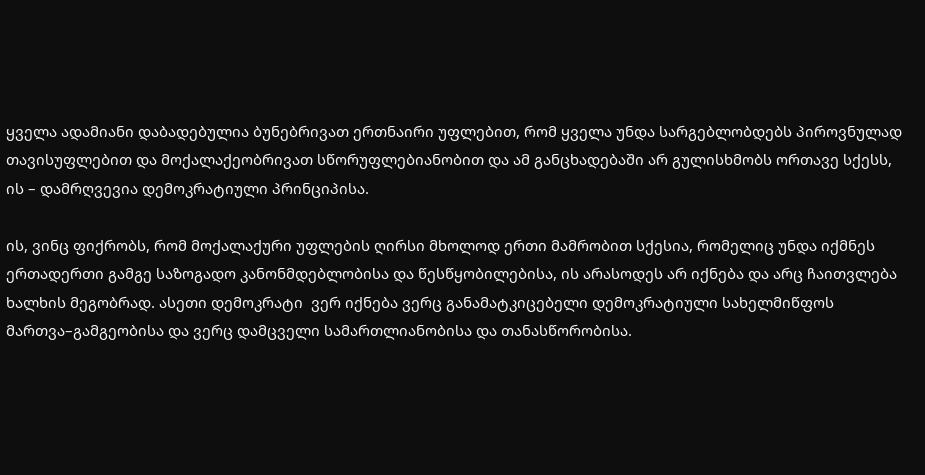ყველა ადამიანი დაბადებულია ბუნებრივათ ერთნაირი უფლებით, რომ ყველა უნდა სარგებლობდებს პიროვნულად თავისუფლებით და მოქალაქეობრივათ სწორუფლებიანობით და ამ განცხადებაში არ გულისხმობს ორთავე სქესს, ის – დამრღვევია დემოკრატიული პრინციპისა.

ის, ვინც ფიქრობს, რომ მოქალაქური უფლების ღირსი მხოლოდ ერთი მამრობით სქესია, რომელიც უნდა იქმნეს ერთადერთი გამგე საზოგადო კანონმდებლობისა და წესწყობილებისა, ის არასოდეს არ იქნება და არც ჩაითვლება ხალხის მეგობრად. ასეთი დემოკრატი  ვერ იქნება ვერც განამატკიცებელი დემოკრატიული სახელმიწფოს მართვა–გამგეობისა და ვერც დამცველი სამართლიანობისა და თანასწორობისა.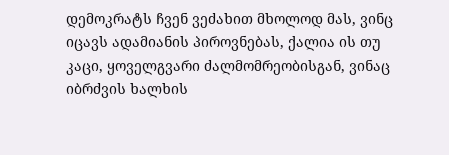დემოკრატს ჩვენ ვეძახით მხოლოდ მას, ვინც იცავს ადამიანის პიროვნებას, ქალია ის თუ კაცი, ყოველგვარი ძალმომრეობისგან, ვინაც იბრძვის ხალხის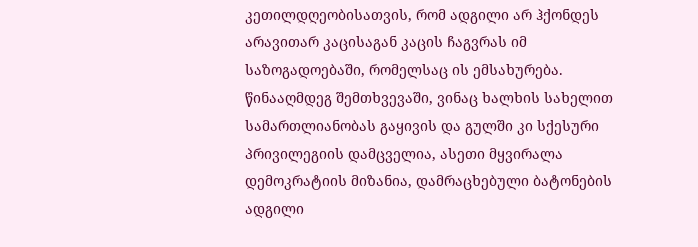კეთილდღეობისათვის, რომ ადგილი არ ჰქონდეს არავითარ კაცისაგან კაცის ჩაგვრას იმ საზოგადოებაში, რომელსაც ის ემსახურება. წინააღმდეგ შემთხვევაში, ვინაც ხალხის სახელით სამართლიანობას გაყივის და გულში კი სქესური პრივილეგიის დამცველია, ასეთი მყვირალა დემოკრატიის მიზანია, დამრაცხებული ბატონების ადგილი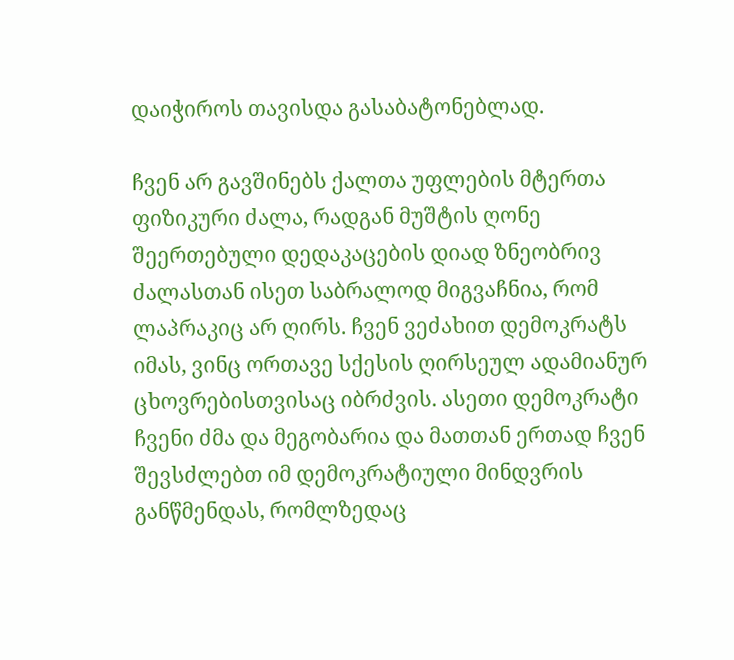დაიჭიროს თავისდა გასაბატონებლად.

ჩვენ არ გავშინებს ქალთა უფლების მტერთა ფიზიკური ძალა, რადგან მუშტის ღონე შეერთებული დედაკაცების დიად ზნეობრივ ძალასთან ისეთ საბრალოდ მიგვაჩნია, რომ ლაპრაკიც არ ღირს. ჩვენ ვეძახით დემოკრატს  იმას, ვინც ორთავე სქესის ღირსეულ ადამიანურ ცხოვრებისთვისაც იბრძვის. ასეთი დემოკრატი ჩვენი ძმა და მეგობარია და მათთან ერთად ჩვენ შევსძლებთ იმ დემოკრატიული მინდვრის განწმენდას, რომლზედაც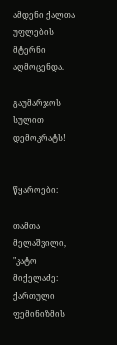ამდენი ქალთა უფლების მტერნი აღმოცენდა.

გაუმარჯოს სულით დემოკრატს!


წყაროები:

თამთა მელაშვილი, "კატო მიქელაძე: ქართული ფემინიზმის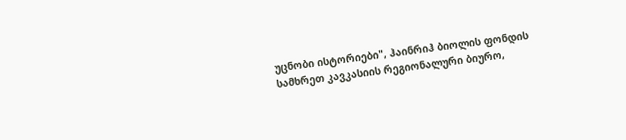უცნობი ისტორიები", ჰაინრიჰ ბიოლის ფონდის სამხრეთ კავკასიის რეგიონალური ბიურო,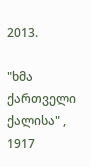2013.

"ხმა ქართველი ქალისა" , 1917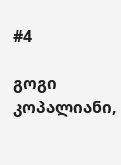#4

გოგი კოპალიანი,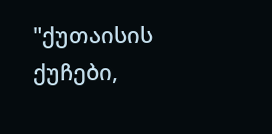"ქუთაისის ქუჩები,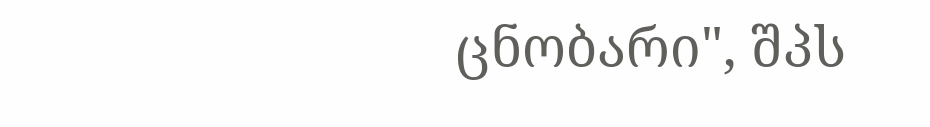ცნობარი", შპს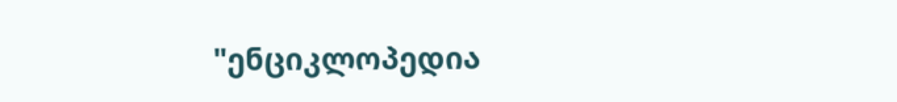"ენციკლოპედია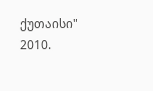ქუთაისი" 2010.